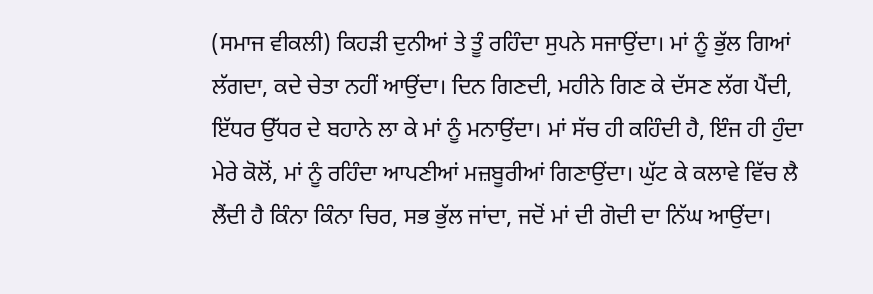(ਸਮਾਜ ਵੀਕਲੀ) ਕਿਹੜੀ ਦੁਨੀਆਂ ਤੇ ਤੂੰ ਰਹਿੰਦਾ ਸੁਪਨੇ ਸਜਾਉਂਦਾ। ਮਾਂ ਨੂੰ ਭੁੱਲ ਗਿਆਂ ਲੱਗਦਾ, ਕਦੇ ਚੇਤਾ ਨਹੀਂ ਆਉਂਦਾ। ਦਿਨ ਗਿਣਦੀ, ਮਹੀਨੇ ਗਿਣ ਕੇ ਦੱਸਣ ਲੱਗ ਪੈਂਦੀ, ਇੱਧਰ ਉੱਧਰ ਦੇ ਬਹਾਨੇ ਲਾ ਕੇ ਮਾਂ ਨੂੰ ਮਨਾਉਂਦਾ। ਮਾਂ ਸੱਚ ਹੀ ਕਹਿੰਦੀ ਹੈ, ਇੰਜ ਹੀ ਹੁੰਦਾ ਮੇਰੇ ਕੋਲੋਂ, ਮਾਂ ਨੂੰ ਰਹਿੰਦਾ ਆਪਣੀਆਂ ਮਜ਼ਬੂਰੀਆਂ ਗਿਣਾਉਂਦਾ। ਘੁੱਟ ਕੇ ਕਲਾਵੇ ਵਿੱਚ ਲੈ ਲੈਂਦੀ ਹੈ ਕਿੰਨਾ ਕਿੰਨਾ ਚਿਰ, ਸਭ ਭੁੱਲ ਜਾਂਦਾ, ਜਦੋਂ ਮਾਂ ਦੀ ਗੋਦੀ ਦਾ ਨਿੱਘ ਆਉਂਦਾ।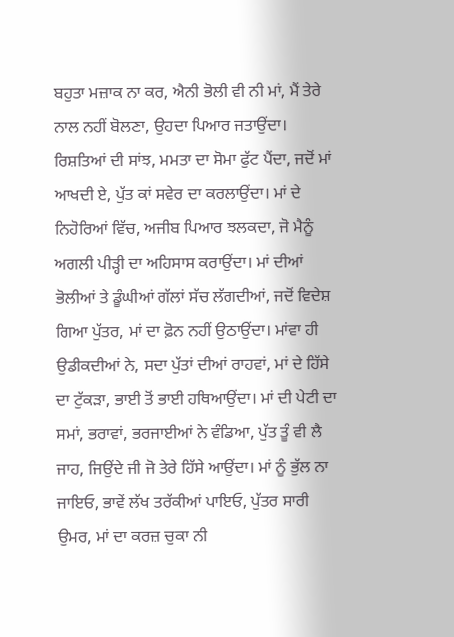ਬਹੁਤਾ ਮਜ਼ਾਕ ਨਾ ਕਰ, ਐਨੀ ਭੋਲੀ ਵੀ ਨੀ ਮਾਂ, ਮੈਂ ਤੇਰੇ ਨਾਲ ਨਹੀਂ ਬੋਲਣਾ, ਉਹਦਾ ਪਿਆਰ ਜਤਾਉਂਦਾ। ਰਿਸ਼ਤਿਆਂ ਦੀ ਸਾਂਝ, ਮਮਤਾ ਦਾ ਸੋਮਾ ਫੁੱਟ ਪੈਂਦਾ, ਜਦੋਂ ਮਾਂ ਆਖਦੀ ਏ, ਪੁੱਤ ਕਾਂ ਸਵੇਰ ਦਾ ਕਰਲਾਉਂਦਾ। ਮਾਂ ਦੇ ਨਿਹੋਰਿਆਂ ਵਿੱਚ, ਅਜੀਬ ਪਿਆਰ ਝਲਕਦਾ, ਜੋ ਮੈਨੂੰ ਅਗਲੀ ਪੀੜ੍ਹੀ ਦਾ ਅਹਿਸਾਸ ਕਰਾਉਂਦਾ। ਮਾਂ ਦੀਆਂ ਭੋਲੀਆਂ ਤੇ ਡੂੰਘੀਆਂ ਗੱਲਾਂ ਸੱਚ ਲੱਗਦੀਆਂ, ਜਦੋਂ ਵਿਦੇਸ਼ ਗਿਆ ਪੁੱਤਰ, ਮਾਂ ਦਾ ਫ਼ੋਨ ਨਹੀਂ ਉਠਾਉਂਦਾ। ਮਾਂਵਾ ਹੀ ਉਡੀਕਦੀਆਂ ਨੇ, ਸਦਾ ਪੁੱਤਾਂ ਦੀਆਂ ਰਾਹਵਾਂ, ਮਾਂ ਦੇ ਹਿੱਸੇ ਦਾ ਟੁੱਕੜਾ, ਭਾਈ ਤੋਂ ਭਾਈ ਹਥਿਆਉਂਦਾ। ਮਾਂ ਦੀ ਪੇਟੀ ਦਾ ਸਮਾਂ, ਭਰਾਵਾਂ, ਭਰਜਾਈਆਂ ਨੇ ਵੰਡਿਆ, ਪੁੱਤ ਤੂੰ ਵੀ ਲੈ ਜਾਹ, ਜਿਉਂਦੇ ਜੀ ਜੋ ਤੇਰੇ ਹਿੱਸੇ ਆਉਂਦਾ। ਮਾਂ ਨੂੰ ਭੁੱਲ ਨਾ ਜਾਇਓ, ਭਾਵੇਂ ਲੱਖ ਤਰੱਕੀਆਂ ਪਾਇਓ, ਪੁੱਤਰ ਸਾਰੀ ਉਮਰ, ਮਾਂ ਦਾ ਕਰਜ਼ ਚੁਕਾ ਨੀ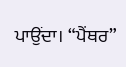ਪਾਉਂਦਾ। “ਪੈਂਥਰ”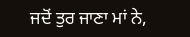ਜਦੋਂ ਤੁਰ ਜਾਣਾ ਮਾਂ ਨੇ,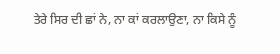ਤੇਰੇ ਸਿਰ ਦੀ ਛਾਂ ਨੇ, ਨਾ ਕਾਂ ਕਰਲਾਉਣਾ, ਨਾ ਕਿਸੇ ਨੂੰ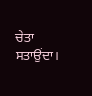ਚੇਤਾ ਸਤਾਉਂਦਾ।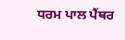ਧਰਮ ਪਾਲ ਪੈਂਥਰ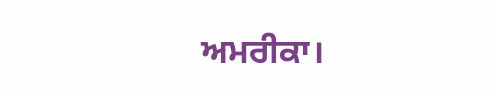ਅਮਰੀਕਾ।